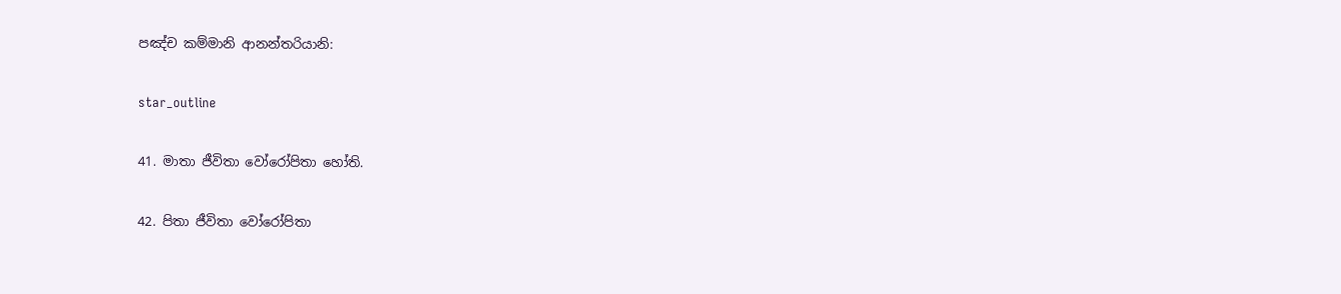පඤ්ච කම්මානි ආනන්තරියානි:

star_outline

41. මාතා ජීවිතා වෝරෝපිතා හෝති.

42. පිතා ජීවිතා වෝරෝපිතා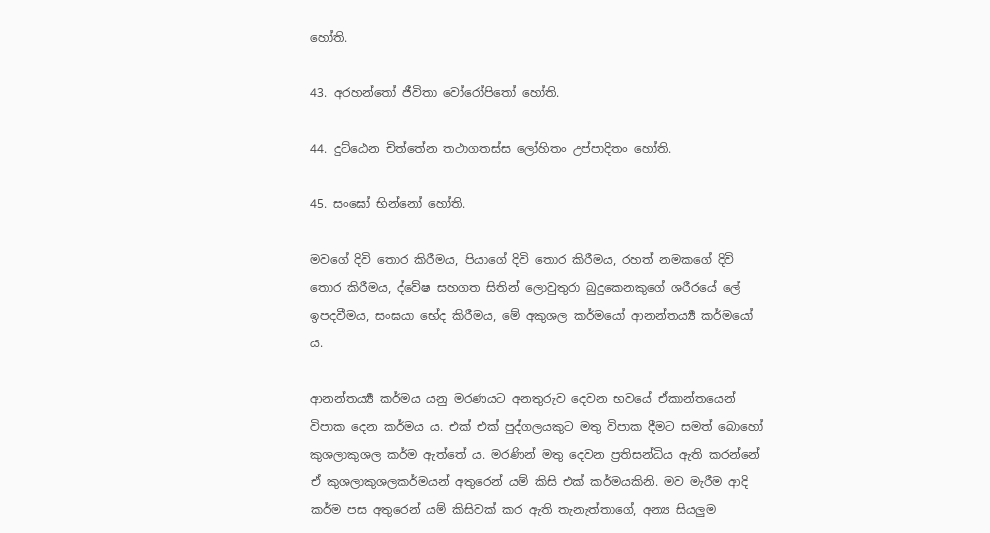හෝති.

43. අරහන්තෝ ජීවිතා වෝරෝපිතෝ හෝති.

44. දුට්ඨෙන චිත්තේන තථාගතස්ස ලෝහිතං උප්පාදිතං හෝති.

45. සංඝෝ භින්නෝ හෝති.

මවගේ දිවි තොර කිරීමය, පියාගේ දිවි තොර කිරීමය, රහත් නමකගේ දිවි තොර කිරීමය, ද්වේෂ සහගත සිතින් ලොවුතුරා බුදුකෙනකුගේ ශරීරයේ ලේ ඉපදවීමය, සංඝයා භේද කිරීමය, මේ අකුශල කර්මයෝ ආනන්තර්‍ය්‍ය කර්මයෝ ය.

ආනන්තර්‍ය්‍ය කර්මය යනු මරණයට අනතුරුව දෙවන භවයේ ඒකාන්තයෙන් විපාක දෙන කර්මය ය. එක් එක් පුද්ගලයකුට මතු විපාක දීමට සමත් බොහෝ කුශලාකුශල කර්ම ඇත්තේ ය. මරණින් මතු දෙවන ප්‍රතිසන්ධිය ඇති කරන්නේ ඒ කුශලාකුශලකර්මයන් අතුරෙන් යම් කිසි එක් කර්මයකිනි. මව මැරීම ආදි කර්ම පස අතුරෙන් යම් කිසිවක් කර ඇති තැනැත්තාගේ, අන්‍ය සියලුම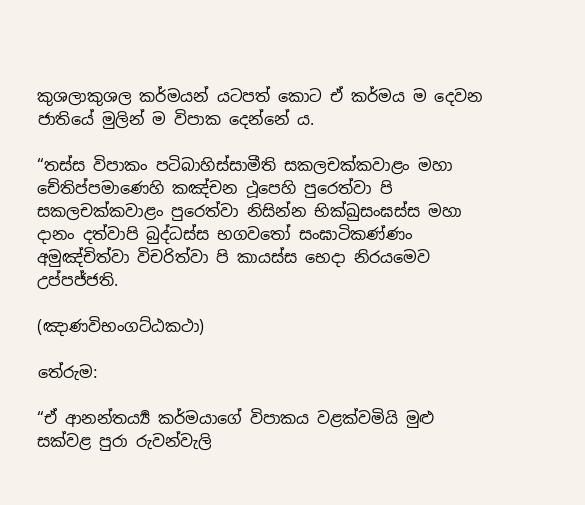කුශලාකුශල කර්මයන් යටපත් කොට ඒ කර්මය ම දෙවන ජාතියේ මුලින් ම විපාක දෙන්නේ ය.

“තස්ස විපාකං පටිබාහිස්සාමීති සකලචක්කවාළං මහා චේතිප්පමාණෙහි කඤ්චන ථූපෙහි පුරෙත්වා පි සකලචක්කවාළං පුරෙත්වා නිසින්න භික්ඛුසංඝස්ස මහා දානං දත්වාපි බුද්ධස්ස භගවතෝ සංඝාටිකණ්ණං අමුඤ්චිත්වා විචරිත්වා පි කායස්ස භෙදා නිරයමෙව උප්පජ්ජති.

(ඤාණවිභංගට්ඨකථා)

තේරුම:

“ඒ ආනන්තර්‍ය්‍ය කර්මයාගේ විපාකය වළක්වමියි මුළු සක්වළ පුරා රුවන්වැලි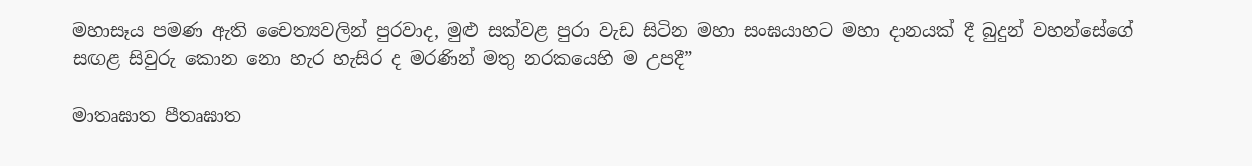මහාසෑය පමණ ඇති චෛත්‍යවලින් පුරවාද, මුළු සක්වළ පුරා වැඩ සිටින මහා සංඝයාහට මහා දානයක් දී බුදුන් වහන්සේගේ සඟළ සිවුරු කොන නො හැර හැසිර ද මරණින් මතු නරකයෙහි ම උපදී”

මාතෘඝාත පීතෘඝාත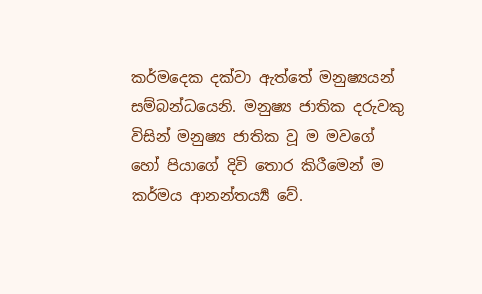කර්මදෙක දක්වා ඇත්තේ මනුෂ්‍යයන් සම්බන්ධයෙනි. මනුෂ්‍ය ජාතික දරුවකු විසින් මනුෂ්‍ය ජාතික වූ ම මවගේ හෝ පියාගේ දිවි තොර කිරීමෙන් ම කර්මය ආනන්තර්‍ය්‍ය වේ.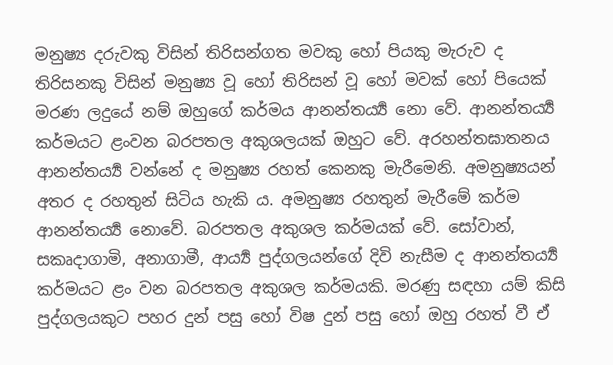මනුෂ්‍ය දරුවකු විසින් තිරිසන්ගත මවකු හෝ පියකු මැරුව ද තිරිසනකු විසින් මනුෂ්‍ය වූ හෝ තිරිසන් වූ හෝ මවක් හෝ පියෙක් මරණ ලදුයේ නම් ඔහුගේ කර්මය ආනන්තර්‍ය්‍ය නො වේ. ආනන්තර්‍ය්‍ය කර්මයට ළංවන බරපතල අකුශලයක් ඔහුට වේ. අරහන්තඝාතනය ආනන්තර්‍ය්‍ය වන්නේ ද මනුෂ්‍ය රහත් කෙනකු මැරීමෙනි. අමනුෂ්‍යයන් අතර ද රහතුන් සිටිය හැකි ය. අමනුෂ්‍ය රහතුන් මැරීමේ කර්ම ආනන්තර්‍ය්‍ය නොවේ. බරපතල අකුශල කර්මයක් වේ. සෝවාන්, සකෘදාගාමි, අනාගාමී, ආර්‍ය්‍ය පුද්ගලයන්ගේ දිවි නැසීම ද ආනන්තර්‍ය්‍ය කර්මයට ළං වන බරපතල අකුශල කර්මයකි. මරණු සඳහා යම් කිසි පුද්ගලයකුට පහර දුන් පසු හෝ විෂ දුන් පසු හෝ ඔහු රහත් වී ඒ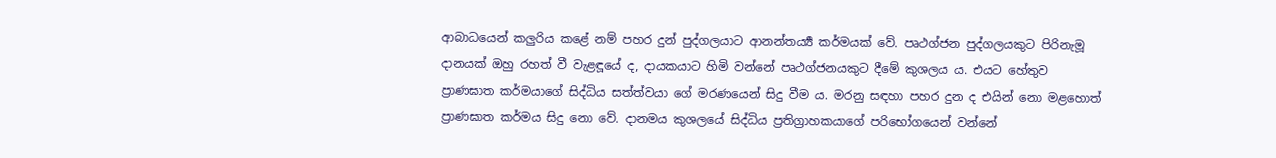ආබාධයෙන් කලුරිය කළේ නම් පහර දුන් පුද්ගලයාට ආනන්තර්‍ය්‍ය කර්මයක් වේ. පෘථග්ජන පුද්ගලයකුට පිරිනැමූ දානයක් ඔහු රහත් වී වැළඳූයේ ද, දායකයාට හිමි වන්නේ පෘථග්ජනයකුට දීමේ කුශලය ය. එයට හේතුව ප්‍රාණඝාත කර්මයාගේ සිද්ධිය සත්ත්වයා ගේ මරණයෙන් සිදු වීම ය. මරනු සඳහා පහර දුන ද එයින් නො මළහොත් ප්‍රාණඝාත කර්මය සිදු නො වේ. දානමය කුශලයේ සිද්ධිය ප්‍ර‍තිග්‍රාහකයාගේ පරිභෝගයෙන් වන්නේ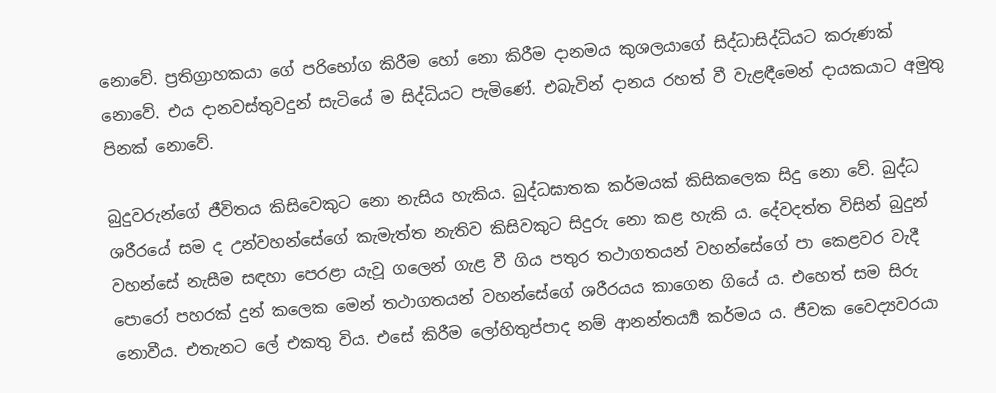නොවේ. ප්‍ර‍තිග්‍රාහකයා ගේ පරිභෝග කිරීම හෝ නො කිරීම දානමය කුශලයාගේ සිද්ධාසිද්ධියට කරුණක් නොවේ. එය දානවස්තුවදුන් සැටියේ ම සිද්ධියට පැමිණේ. එබැවින් දානය රහත් වී වැළඳීමෙන් දායකයාට අමුතු පිනක් නොවේ.

බුදුවරුන්ගේ ජීවිතය කිසිවෙකුට නො නැසිය හැකිය. බුද්ධඝාතක කර්මයක් කිසිකලෙක සිදු නො වේ. බුද්ධ ශරීරයේ සම ද උන්වහන්සේගේ කැමැත්ත නැතිව කිසිවකුට සිදුරු නො කළ හැකි ය. දේවදත්ත විසින් බුදුන් වහන්සේ නැසීම සඳහා පෙරළා යැවූ ගලෙන් ගැළ වී ගිය පතුර තථාගතයන් වහන්සේගේ පා කෙළවර වැදී පොරෝ පහරක් දුන් කලෙක මෙන් තථාගතයන් වහන්සේගේ ශරීරයය කාගෙන ගියේ ය. එහෙත් සම සිරු නොවීය. එතැනට ලේ එකතු විය. එසේ කිරීම ලෝහිතුප්පාද නම් ආනන්තර්‍ය්‍ය කර්මය ය. ජීවක වෛද්‍යවරයා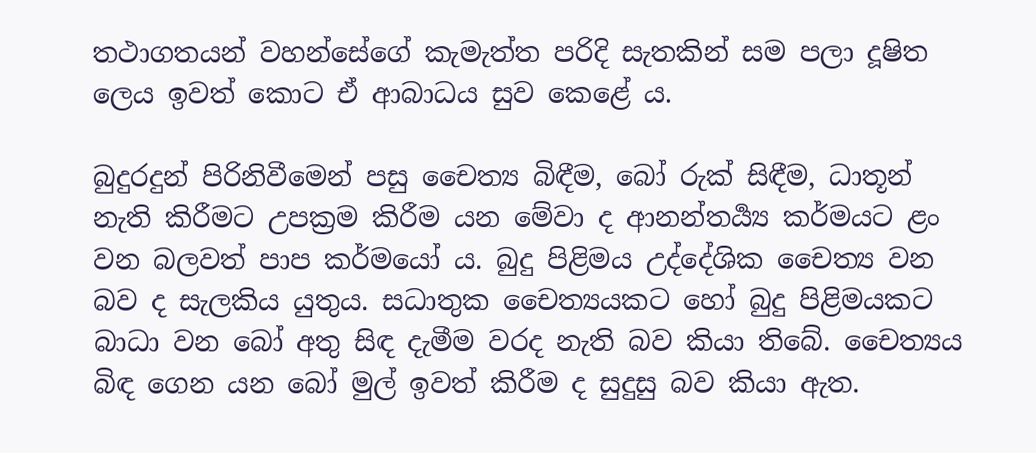තථාගතයන් වහන්සේගේ කැමැත්ත පරිදි සැතකින් සම පලා දූෂිත ලෙය ඉවත් කොට ඒ ආබාධය සුව කෙළේ ය.

බුදුරදුන් පිරිනිවීමෙන් පසු චෛත්‍ය බිඳීම, බෝ රුක් සිඳීම, ධාතූන් නැති කිරීමට උපක්‍ර‍ම කිරීම යන මේවා ද ආනන්තර්‍ය්‍ය කර්මයට ළං වන බලවත් පාප කර්මයෝ ය. බුදු පිළිමය උද්දේශික චෛත්‍ය වන බව ද සැලකිය යුතුය. සධාතුක චෛත්‍යයකට හෝ බුදු පිළිමයකට බාධා වන බෝ අතු සිඳ දැමීම වරද නැති බව කියා තිබේ. චෛත්‍යය බිඳ ගෙන යන බෝ මුල් ඉවත් කිරීම ද සුදුසු බව කියා ඇත.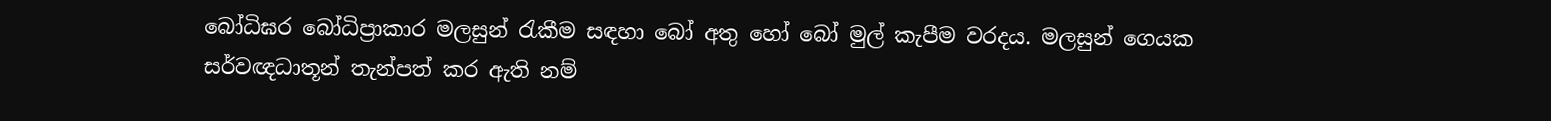බෝධිඝර බෝධිප්‍රාකාර මලසුන් රැකීම සඳහා බෝ අතු හෝ බෝ මුල් කැපීම වරදය. මලසුන් ගෙයක සර්වඥධාතූන් තැන්පත් කර ඇති නම්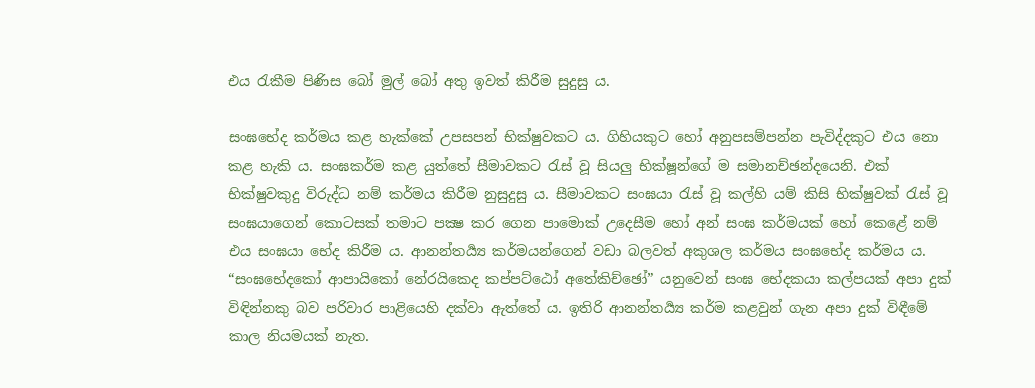එය රැකීම පිණිස බෝ මුල් බෝ අතු ඉවත් කිරීම සුදුසු ය.

සංඝභේද කර්මය කළ හැක්කේ උපසපන් භික්ෂුවකට ය. ගිහියකුට හෝ අනුපසම්පන්න පැවිද්දකුට එය නො කළ හැකි ය. සංඝකර්ම කළ යුත්තේ සීමාවකට රැස් වූ සියලු භික්ෂූන්ගේ ම සමානච්ඡන්දයෙනි. එක් භික්ෂුවකුදු විරුද්ධ නම් කර්මය කිරීම නුසුදුසු ය. සීමාවකට සංඝයා රැස් වූ කල්හි යම් කිසි භික්ෂුවක් රැස් වූ සංඝයාගෙන් කොටසක් තමාට පක්‍ෂ කර ගෙන පාමොක් උදෙසීම හෝ අන් සංඝ කර්මයක් හෝ කෙළේ නම් එය සංඝයා භේද කිරීම ය. ආනන්තර්‍ය්‍ය කර්මයන්ගෙන් වඩා බලවත් අකුශල කර්මය සංඝභේද කර්මය ය. “සංඝභේදකෝ ආපායිකෝ නේරයිකෙද කප්පට්ඨෝ අතේකිච්ඡෝ” යනුවෙන් සංඝ භේදකයා කල්පයක් අපා දුක් විඳින්නකු බව පරිවාර පාළියෙහි දක්වා ඇත්තේ ය. ඉතිරි ආනන්තර්‍ය්‍ය කර්ම කළවුන් ගැන අපා දුක් විඳීමේ කාල නියමයක් නැත.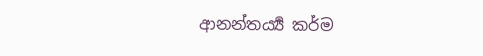ආනන්තර්‍ය්‍ය කර්ම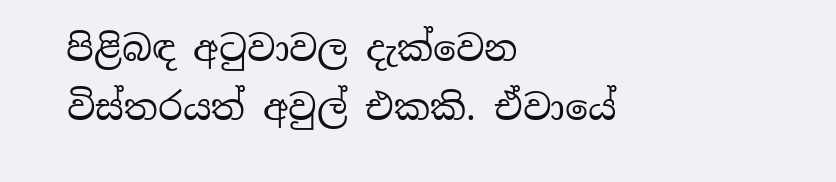පිළිබඳ අටුවාවල දැක්වෙන විස්තරයත් අවුල් එකකි. ඒවායේ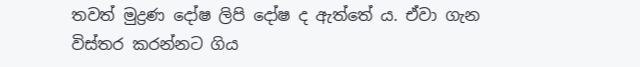තවත් මුද්‍ර‍ණ දෝෂ ලිපි දෝෂ ද ඇත්තේ ය. ඒවා ගැන විස්තර කරන්නට ගිය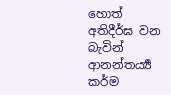හොත් අතිදීර්ඝ වන බැවින් ආනන්තර්‍ය්‍ය කර්ම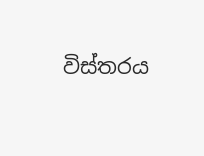විස්තරය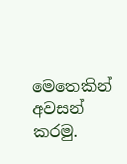මෙතෙකින් අවසන් කරමු.